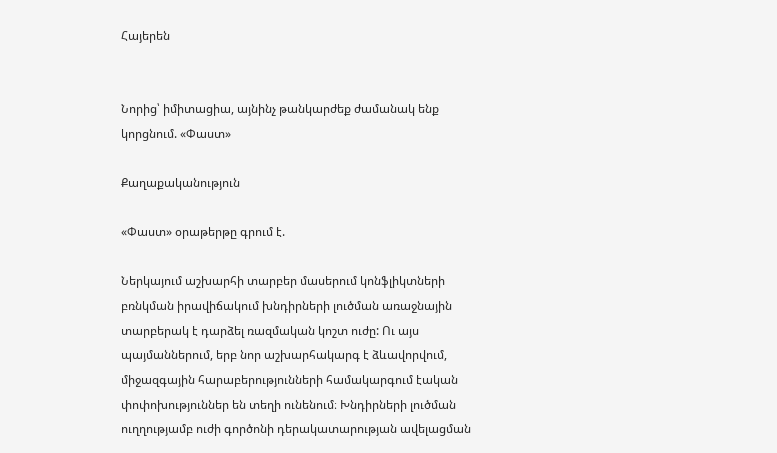Հայերեն


Նորից՝ իմիտացիա, այնինչ թանկարժեք ժամանակ ենք կորցնում. «Փաստ»

Քաղաքականություն

«Փաստ» օրաթերթը գրում է.

Ներկայում աշխարհի տարբեր մասերում կոնֆլիկտների բռնկման իրավիճակում խնդիրների լուծման առաջնային տարբերակ է դարձել ռազմական կոշտ ուժը: Ու այս պայմաններում, երբ նոր աշխարհակարգ է ձևավորվում, միջազգային հարաբերությունների համակարգում էական փոփոխություններ են տեղի ունենում։ Խնդիրների լուծման ուղղությամբ ուժի գործոնի դերակատարության ավելացման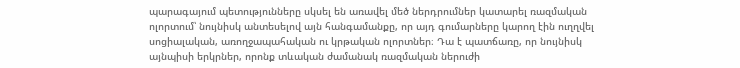պարագայում պետությունները սկսել են առավել մեծ ներդրումներ կատարել ռազմական ոլորտում՝ նույնիսկ անտեսելով այն հանգամանքը, որ այդ գումարները կարող էին ուղղվել սոցիալական, առողջապահական ու կրթական ոլորտներ։ Դա է պատճառը, որ նույնիսկ այնպիսի երկրներ, որոնք տևական ժամանակ ռազմական ներուժի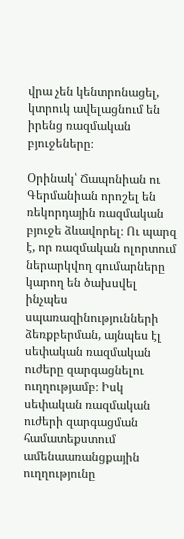վրա չեն կենտրոնացել, կտրուկ ավելացնում են իրենց ռազմական բյուջեները։

Օրինակ՝ Ճապոնիան ու Գերմանիան որոշել են ռեկորդային ռազմական բյուջե ձևավորել։ Ու պարզ է, որ ռազմական ոլորտում ներարկվող գումարները կարող են ծախսվել ինչպես սպառազինությունների ձեռքբերման, այնպես էլ սեփական ռազմական ուժերը զարգացնելու ուղղությամբ։ Իսկ սեփական ռազմական ուժերի զարգացման համատեքստում ամենաառանցքային ուղղությունը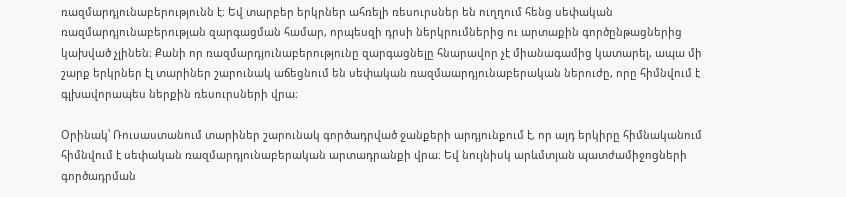ռազմարդյունաբերությունն է։ Եվ տարբեր երկրներ ահռելի ռեսուրսներ են ուղղում հենց սեփական ռազմարդյունաբերության զարգացման համար, որպեսզի դրսի ներկրումներից ու արտաքին գործընթացներից կախված չլինեն։ Քանի որ ռազմարդյունաբերությունը զարգացնելը հնարավոր չէ միանագամից կատարել, ապա մի շարք երկրներ էլ տարիներ շարունակ աճեցնում են սեփական ռազմաարդյունաբերական ներուժը, որը հիմնվում է գլխավորապես ներքին ռեսուրսների վրա։

Օրինակ՝ Ռուսաստանում տարիներ շարունակ գործադրված ջանքերի արդյունքում է, որ այդ երկիրը հիմնականում հիմնվում է սեփական ռազմարդյունաբերական արտադրանքի վրա։ Եվ նույնիսկ արևմտյան պատժամիջոցների գործադրման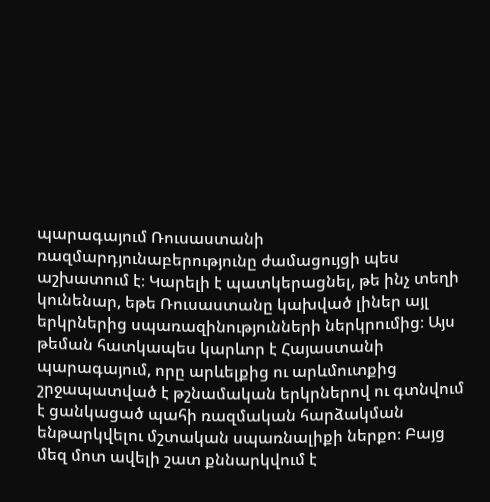պարագայում Ռուսաստանի ռազմարդյունաբերությունը ժամացույցի պես աշխատում է։ Կարելի է պատկերացնել, թե ինչ տեղի կունենար, եթե Ռուսաստանը կախված լիներ այլ երկրներից սպառազինությունների ներկրումից։ Այս թեման հատկապես կարևոր է Հայաստանի պարագայում, որը արևելքից ու արևմուտքից շրջապատված է թշնամական երկրներով ու գտնվում է ցանկացած պահի ռազմական հարձակման ենթարկվելու մշտական սպառնալիքի ներքո։ Բայց մեզ մոտ ավելի շատ քննարկվում է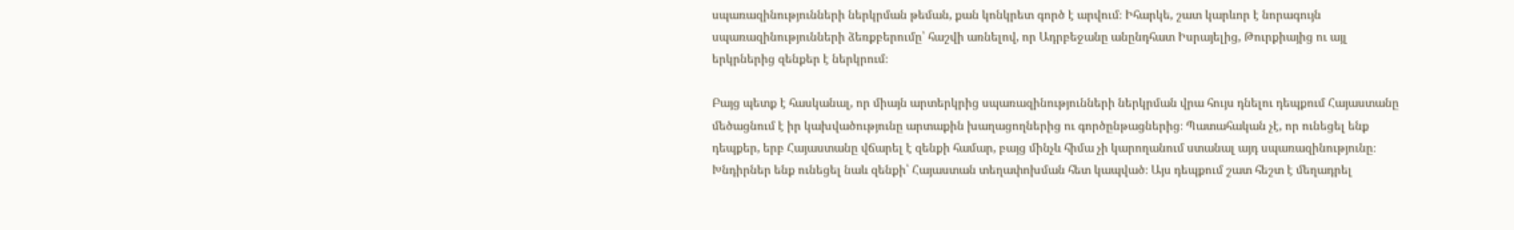սպառազինությունների ներկրման թեման, քան կոնկրետ գործ է արվում։ Իհարկե, շատ կարևոր է նորագույն սպառազինությունների ձեռքբերումը՝ հաշվի առնելով, որ Ադրբեջանը անընդհատ Իսրայելից, Թուրքիայից ու այլ երկրներից զենքեր է ներկրում։

Բայց պետք է հասկանալ, որ միայն արտերկրից սպառազինությունների ներկրման վրա հույս դնելու դեպքում Հայաստանը մեծացնում է իր կախվածությունը արտաքին խաղացողներից ու գործընթացներից։ Պատահական չէ, որ ունեցել ենք դեպքեր, երբ Հայաստանը վճարել է զենքի համար, բայց մինչև հիմա չի կարողանում ստանալ այդ սպառազինությունը։ Խնդիրներ ենք ունեցել նաև զենքի՝ Հայաստան տեղափոխման հետ կապված։ Այս դեպքում շատ հեշտ է մեղադրել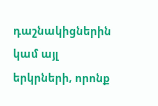դաշնակիցներին կամ այլ երկրների, որոնք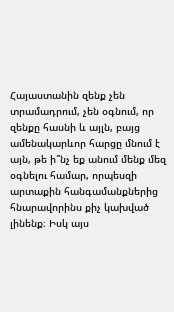Հայաստանին զենք չեն տրամադրում, չեն օգնում, որ զենքը հասնի և այլն, բայց ամենակարևոր հարցը մնում է այն, թե ի՞նչ եք անում մենք մեզ օգնելու համար, որպեսզի արտաքին հանգամանքներից հնարավորինս քիչ կախված լինենք։ Իսկ այս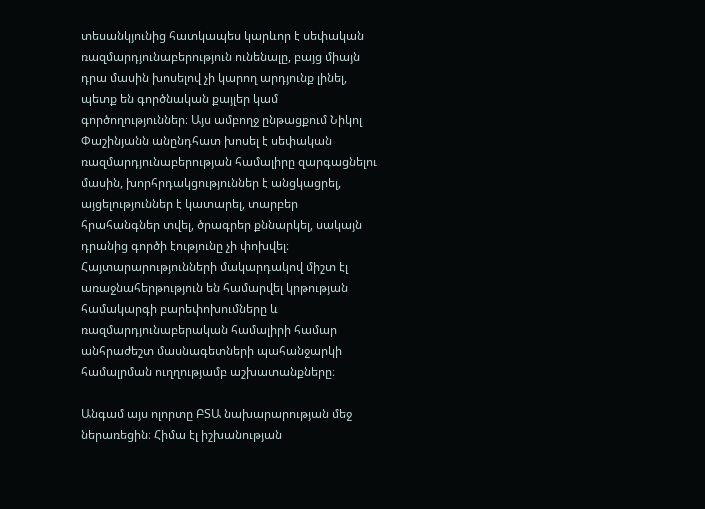տեսանկյունից հատկապես կարևոր է սեփական ռազմարդյունաբերություն ունենալը, բայց միայն դրա մասին խոսելով չի կարող արդյունք լինել, պետք են գործնական քայլեր կամ գործողություններ։ Այս ամբողջ ընթացքում Նիկոլ Փաշինյանն անընդհատ խոսել է սեփական ռազմարդյունաբերության համալիրը զարգացնելու մասին, խորհրդակցություններ է անցկացրել, այցելություններ է կատարել, տարբեր հրահանգներ տվել, ծրագրեր քննարկել, սակայն դրանից գործի էությունը չի փոխվել։ Հայտարարությունների մակարդակով միշտ էլ առաջնահերթություն են համարվել կրթության համակարգի բարեփոխումները և ռազմարդյունաբերական համալիրի համար անհրաժեշտ մասնագետների պահանջարկի համալրման ուղղությամբ աշխատանքները։

Անգամ այս ոլորտը ԲՏԱ նախարարության մեջ ներառեցին։ Հիմա էլ իշխանության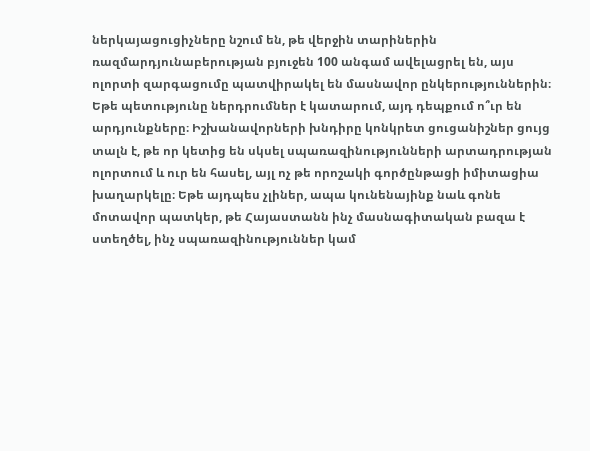ներկայացուցիչները նշում են, թե վերջին տարիներին ռազմարդյունաբերության բյուջեն 100 անգամ ավելացրել են, այս ոլորտի զարգացումը պատվիրակել են մասնավոր ընկերություններին։ Եթե պետությունը ներդրումներ է կատարում, այդ դեպքում ո՞ւր են արդյունքները։ Իշխանավորների խնդիրը կոնկրետ ցուցանիշներ ցույց տալն է, թե որ կետից են սկսել սպառազինությունների արտադրության ոլորտում և ուր են հասել, այլ ոչ թե որոշակի գործընթացի իմիտացիա խաղարկելը։ Եթե այդպես չլիներ, ապա կունենայինք նաև գոնե մոտավոր պատկեր, թե Հայաստանն ինչ մասնագիտական բազա է ստեղծել, ինչ սպառազինություններ կամ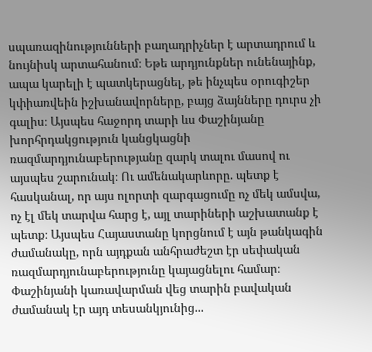սպառազինությունների բաղադրիչներ է արտադրում և նույնիսկ արտահանում։ Եթե արդյունքներ ունենայինք, ապա կարելի է պատկերացնել, թե ինչպես օրուգիշեր կփիառվեին իշխանավորները, բայց ձայնները դուրս չի գալիս։ Այսպես հաջորդ տարի ևս Փաշինյանը խորհրդակցություն կանցկացնի ռազմարդյունաբերությանը զարկ տալու մասով ու այսպես շարունակ։ Ու ամենակարևորը. պետք է հասկանալ, որ այս ոլորտի զարգացումը ոչ մեկ ամսվա, ոչ էլ մեկ տարվա հարց է, այլ տարիների աշխատանք է պետք։ Այսպես Հայաստանը կորցնում է այն թանկագին ժամանակը, որն այդքան անհրաժեշտ էր սեփական ռազմարդյունաբերությունը կայացնելու համար։ Փաշինյանի կառավարման վեց տարին բավական ժամանակ էր այդ տեսանկյունից...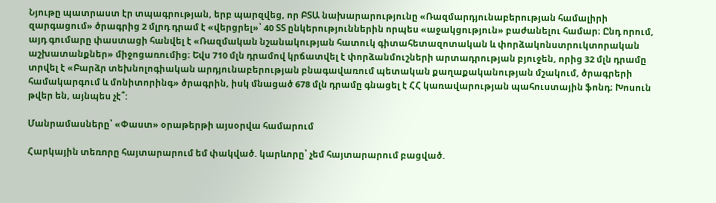Նյութը պատրաստ էր տպագրության, երբ պարզվեց, որ ԲՏԱ նախարարությունը «Ռազմարդյունաբերության համալիրի զարգացում» ծրագրից 2 մլրդ դրամ է «վերցրել»՝ 40 ՏՏ ընկերություններին որպես «աջակցություն» բաժանելու համար։ Ընդ որում, այդ գումարը փաստացի հանվել է «Ռազմական նշանակության հատուկ գիտահետազոտական և փորձակոնստրուկտորական աշխատանքներ» միջոցառումից։ Եվս 710 մլն դրամով կրճատվել է փորձանմուշների արտադրության բյուջեն, որից 32 մլն դրամը տրվել է «Բարձր տեխնոլոգիական արդյունաբերության բնագավառում պետական քաղաքականության մշակում, ծրագրերի համակարգում և մոնիտորինգ» ծրագրին, իսկ մնացած 678 մլն դրամը գնացել է ՀՀ կառավարության պահուստային ֆոնդ։ Խոսուն թվեր են, այնպես չէ՞:

Մանրամասները՝ «Փաստ» օրաթերթի այսօրվա համարում

Հարկային տեռnրը հայտարարում եմ փակված. կարևորը՝ չեմ հայտարարում բացված.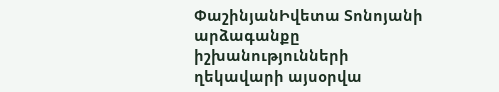ՓաշինյանԻվետա Տոնոյանի արձագանքը իշխանությունների ղեկավարի այսօրվա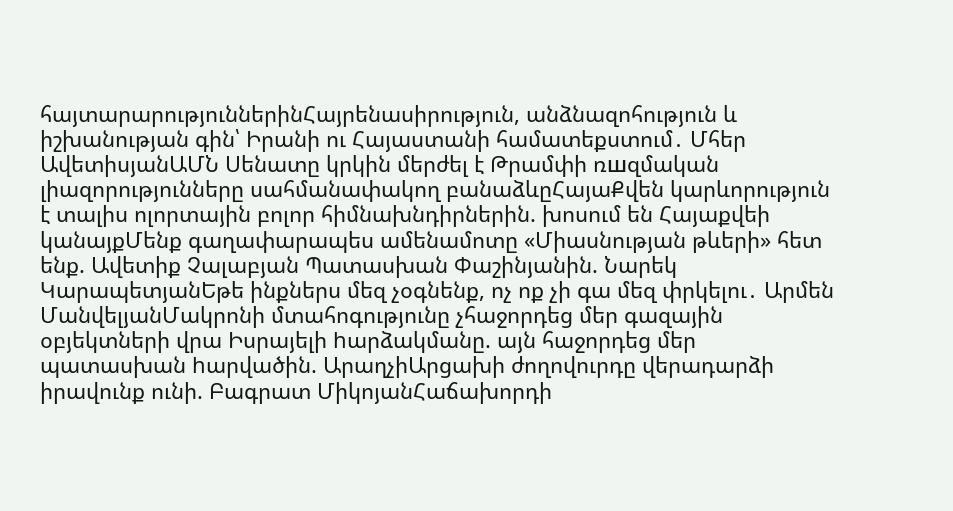հայտարարություններինՀայրենասիրություն, անձնազոհություն և իշխանության գին՝ Իրանի ու Հայաստանի համատեքստում․ Մհեր ԱվետիսյանԱՄՆ Սենատը կրկին մերժել է Թրամփի ռшզմական լիազորությունները սահմանափակող բանաձևըՀայաՔվեն կարևորություն է տալիս ոլորտային բոլոր հիմնախնդիրներին. խոսում են Հայաքվեի կանայքՄենք գաղափարապես ամենամոտը «Միասնության թևերի» հետ ենք. Ավետիք Չալաբյան Պատասխան Փաշինյանին. Նարեկ ԿարապետյանԵթե ինքներս մեզ չօգնենք, ոչ ոք չի գա մեզ փրկելու․ Արմեն ՄանվելյանՄակրոնի մտահոգությունը չհաջորդեց մեր գազային օբյեկտների վրա Իսրայելի hարձակմանը. այն հաջորդեց մեր պատասխան hարվածին. ԱրաղչիԱրցախի ժողովուրդը վերադարձի իրավունք ունի. Բագրատ ՄիկոյանՀաճախորդի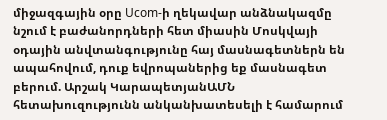միջազգային օրը Ucom-ի ղեկավար անձնակազմը նշում է բաժանորդների հետ միասին Մոսկվայի օդային անվտանգությունը հայ մասնագետներն են ապահովում, դուք եվրոպաներից եք մասնագետ բերում. Արշակ ԿարապետյանԱՄՆ հետախուզությունն անկանխատեսելի է համարում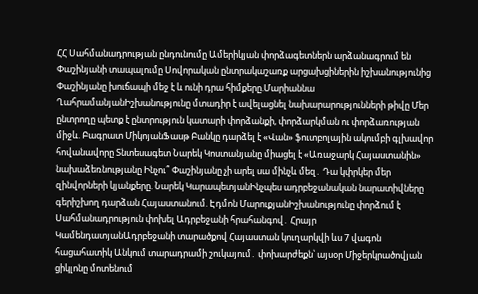ՀՀ Սահմանադրության ընդունումը Ամերիկյան փորձագետներն արձանագրում են Փաշինյանի տապալումը Սովորական ընտրակաշառք արցախցիներին իշխանությունից Փաշինյանը խուճապի մեջ է և ունի դրա հիմքերը.Մարիաննա ՂահրամանյանԻշխանությունը մտադիր է ավելացնել նախարարությունների թիվը Մեր ընտրողը պետք է ընտրություն կատարի փորձանքի, փորձարկման ու փորձառության միջև. Բագրատ ՄիկոյանՖասթ Բանկը դարձել է «Վան» ֆուտբոլային ակումբի գլխավոր հովանավորը Տնտեսագետ Նարեկ Կոստանյանը միացել է «Առաջարկ Հայաստանին» նախաձեռնությանը Ինչու՞ Փաշինյանը չի արել սա մինչև մեզ․ Դա կփրկեր մեր զինվորների կյանքերը. Նարեկ ԿարապետյանԻնչպես ադրբեջանական նարատիվները գերիշխող դարձան Հայաստանում. Էդմոն ՄարուքյանԻշխանությունը փորձում է Սահմանադրություն փոխել Ադրբեջանի հրահանգով․ Հրայր ԿամենդատյանԱդրբեջանի տարածքով Հայաստան կուղարկվի ևս 7 վագոն հացահատիկ Անկում տարադրամի շուկայում․ փոխարժեքն՝ այսօր Միջերկրածովյան ցիկլոնը մոտենում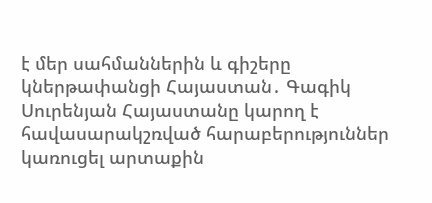է մեր սահմաններին և գիշերը կներթափանցի Հայաստան․ Գագիկ Սուրենյան Հայաստանը կարող է հավասարակշռված հարաբերություններ կառուցել արտաքին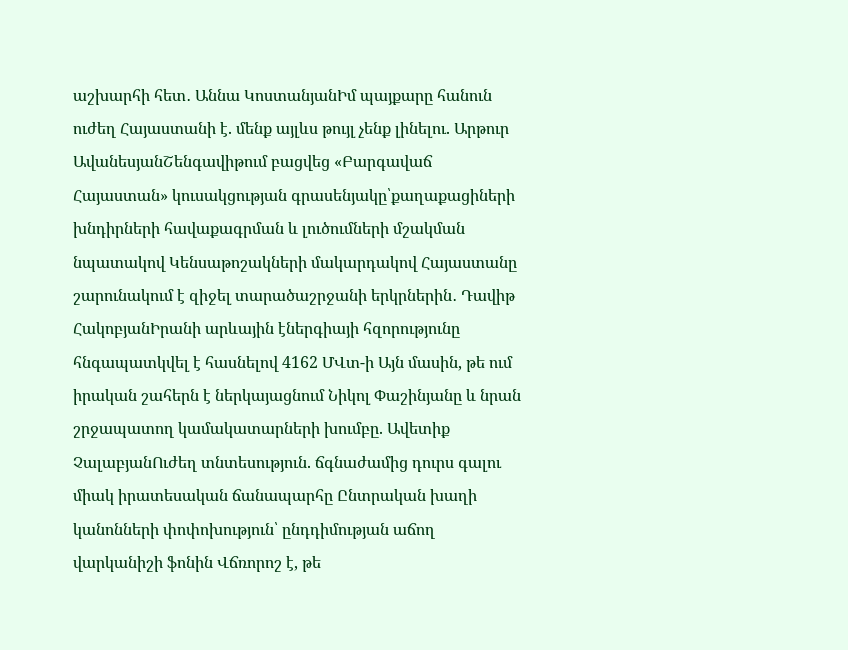աշխարհի հետ․ Աննա ԿոստանյանԻմ պայքարը հանուն ուժեղ Հայաստանի է. մենք այլևս թույլ չենք լինելու. Արթուր ԱվանեսյանՇենգավիթում բացվեց «Բարգավաճ Հայաստան» կուսակցության գրասենյակը՝քաղաքացիների խնդիրների հավաքագրման և լուծումների մշակման նպատակով Կենսաթոշակների մակարդակով Հայաստանը շարունակում է զիջել տարածաշրջանի երկրներին․ Դավիթ ՀակոբյանԻրանի արևային էներգիայի հզորությունը հնգապատկվել է հասնելով 4162 ՄՎտ-ի Այն մասին, թե ում իրական շահերն է ներկայացնում Նիկոլ Փաշինյանը և նրան շրջապատող կամակատարների խումբը. Ավետիք ՉալաբյանՈւժեղ տնտեսություն. ճգնաժամից դուրս գալու միակ իրատեսական ճանապարհը Ընտրական խաղի կանոնների փոփոխություն՝ ընդդիմության աճող վարկանիշի ֆոնին Վճռորոշ է, թե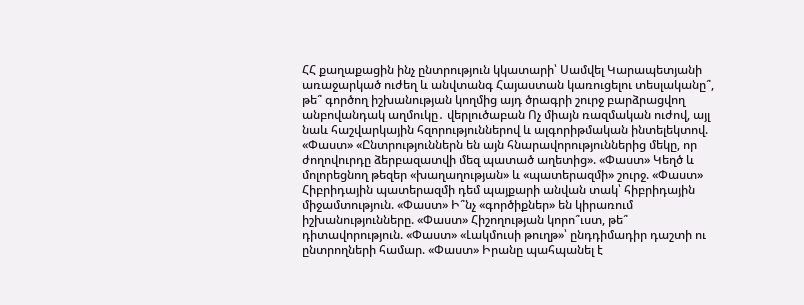ՀՀ քաղաքացին ինչ ընտրություն կկատարի՝ Սամվել Կարապետյանի առաջարկած ուժեղ և անվտանգ Հայաստան կառուցելու տեսլականը՞, թե՞ գործող իշխանության կողմից այդ ծրագրի շուրջ բարձրացվող անբովանդակ աղմուկը․ վերլուծաբան Ոչ միայն ռազմական ուժով, այլ նաև հաշվարկային հզորություններով և ալգորիթմական ինտելեկտով. «Փաստ» «Ընտրություններն են այն հնարավորություններից մեկը, որ ժողովուրդը ձերբազատվի մեզ պատած աղետից». «Փաստ» Կեղծ և մոլորեցնող թեզեր «խաղաղության» և «պատերազմի» շուրջ. «Փաստ» Հիբրիդային պատերազմի դեմ պայքարի անվան տակ՝ հիբրիդային միջամտություն. «Փաստ» Ի՞նչ «գործիքներ» են կիրառում իշխանությունները. «Փաստ» Հիշողության կորո՞ւստ, թե՞ դիտավորություն. «Փաստ» «Լակմուսի թուղթ»՝ ընդդիմադիր դաշտի ու ընտրողների համար. «Փաստ» Իրանը պահպանել է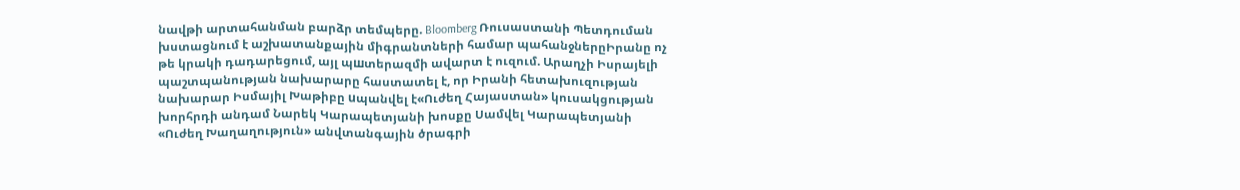նավթի արտահանման բարձր տեմպերը. Bloomberg Ռուսաստանի Պետդուման խստացնում է աշխատանքային միգրանտների համար պահանջներըԻրանը ոչ թե կրակի դադարեցում, այլ պшտերազմի ավարտ է ուզում. Արաղչի Իսրայելի պաշտպանության նախարարը հաստատել է, որ Իրանի հետախուզության նախարար Իսմայիլ Խաթիբը uպանվել է«Ուժեղ Հայաստան» կուսակցության խորհրդի անդամ Նարեկ Կարապետյանի խոսքը Սամվել Կարապետյանի «Ուժեղ Խաղաղություն» անվտանգային ծրագրի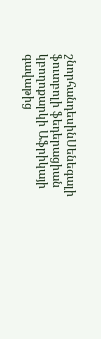շնորհանդեսինՍենեգալի ֆուտբոլի ֆեդերացիան կբողոքարկի Աֆրիկայի գավաթից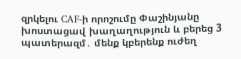զրկելու CAF-ի որոշումը Փաշինյանը խոստացավ խաղաղություն և բերեց 3 պատերազմ․ մենք կբերենք ուժեղ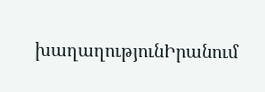խաղաղությունԻրանում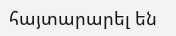հայտարարել են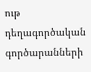ութ դեղագործական գործարանների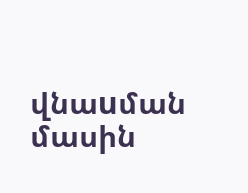վնաuման մասին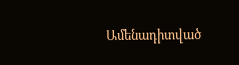Ամենադիտված